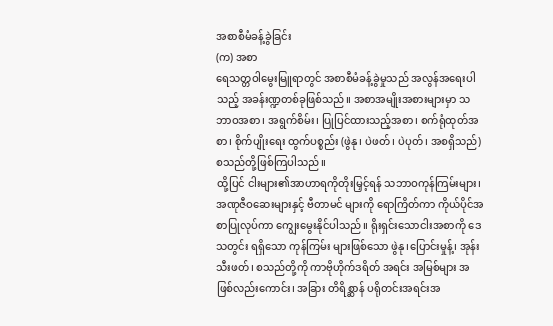အစာစီမံခန့်ခွဲခြင်း
(က) အစာ
ရေသတ္တဝါမွေးမြူရာတွင် အစာစီမံခန့်ခွဲမှုသည် အလွန်အရေးပါသည့် အခန်းဏ္ဍတစ်ခုဖြစ်သည်။ အစာအမျိုးအစားများမှာ သဘာဝအစာ၊ အရွက်စိမ်း၊ ပြုပြင်ထားသည့်အစာ၊ စက်ရုံထုတ်အစာ၊ စိုက်ပျိုးရေး ထွက်ပစ္စည်း (ဖွဲနု၊ ပဲဖတ်၊ ပဲပုတ်၊ အစရှိသည်) စသည်တို့ဖြစ်ကြပါသည်။
ထို့ပြင် ငါးများ၏အာဟာရကိုတိုးမြှင့်ရန် သဘာဝကုန်ကြမ်းများ၊ အဏုဇီဝဆေးများနှင့် ဗီတာမင် များကို ရောကြိတ်ကာ ကိုယ်ပိုင်အစာပြုလုပ်ကာ ကျွေးမွေးနိုင်ပါသည်။ ရိုးရှင်းသောငါးအစာကို ဒေသတွင်း ရရှိသော ကုန်ကြမ်း များဖြစ်သော ဖွဲနု၊ပြောင်းမှုန့်၊ အုန်းသီးဖတ်၊ စသည်တို့ကို ကာဗိုဟိုက်ဒရိတ် အရင်း အမြစ်များ အဖြစ်လည်းကောင်း၊ အခြား တိရိစ္ဆာန် ပရိုတင်းအရင်းအ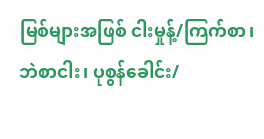မြစ်များအဖြစ် ငါးမှုန့်/ကြက်စာ၊ ဘဲစာငါး၊ ပုစွန်ခေါင်း/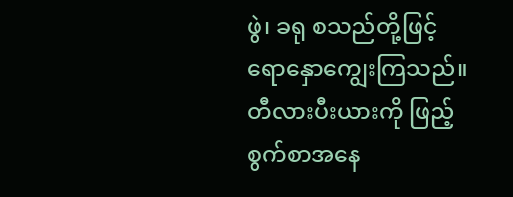ဖွဲ၊ ခရု စသည်တို့ဖြင့် ရောနှောကျွေးကြသည်။ တီလားပီးယားကို ဖြည့်စွက်စာအနေ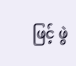ဖြင့် ဖွဲ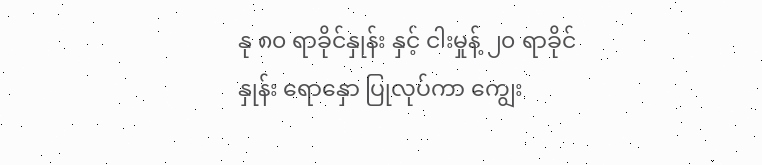နု ၈၀ ရာခိုင်နှုန်း နှင့် ငါးမှုန့် ၂၀ ရာခိုင်နှုန်း ရောနှော ပြုလုပ်ကာ ကျွေး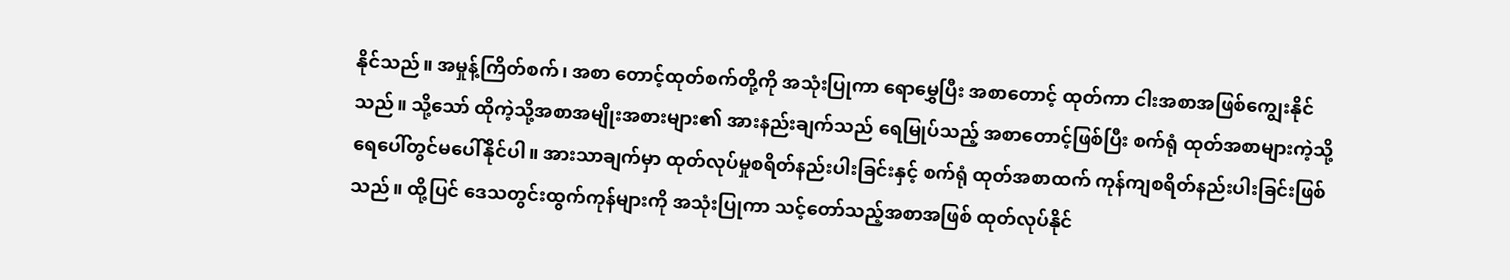နိုင်သည်။ အမှုန့်ကြိတ်စက်၊ အစာ တောင့်ထုတ်စက်တို့ကို အသုံးပြုကာ ရောမွှေပြီး အစာတောင့် ထုတ်ကာ ငါးအစာအဖြစ်ကျွေးနိုင် သည်။ သို့သော် ထိုကဲ့သို့အစာအမျိုးအစားများ၏ အားနည်းချက်သည် ရေမြုပ်သည့် အစာတောင့်ဖြစ်ပြီး စက်ရုံ ထုတ်အစာများကဲ့သို့ ရေပေါ်တွင်မပေါ်နိုင်ပါ။ အားသာချက်မှာ ထုတ်လုပ်မှုစရိတ်နည်းပါးခြင်းနှင့် စက်ရုံ ထုတ်အစာထက် ကုန်ကျစရိတ်နည်းပါးခြင်းဖြစ်သည်။ ထို့ပြင် ဒေသတွင်းထွက်ကုန်များကို အသုံးပြုကာ သင့်တော်သည့်အစာအဖြစ် ထုတ်လုပ်နိုင်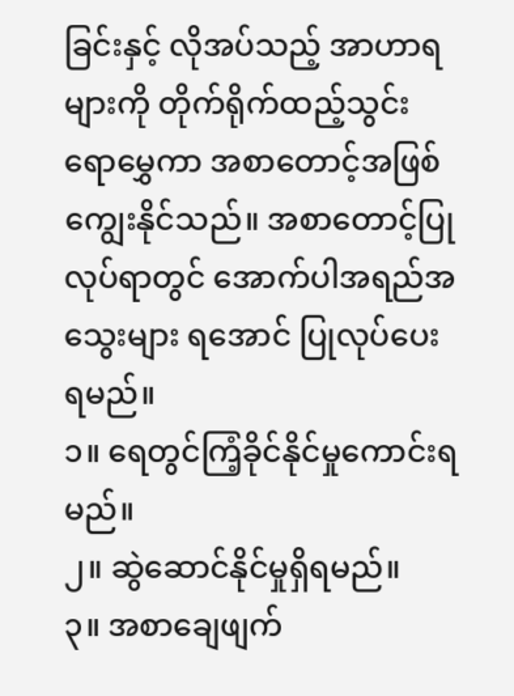ခြင်းနှင့် လိုအပ်သည့် အာဟာရများကို တိုက်ရိုက်ထည့်သွင်း ရောမွှေကာ အစာတောင့်အဖြစ် ကျွေးနိုင်သည်။ အစာတောင့်ပြုလုပ်ရာတွင် အောက်ပါအရည်အသွေးများ ရအောင် ပြုလုပ်ပေး ရမည်။
၁။ ရေတွင်ကြံ့ခိုင်နိုင်မှုကောင်းရမည်။
၂။ ဆွဲဆောင်နိုင်မှုရှိရမည်။
၃။ အစာချေဖျက်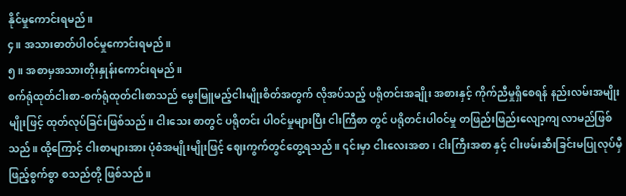နိုင်မှုကောင်းရမည်။
၄။ အသားဓာတ်ပါဝင်မှုကောင်းရမည်။
၅။ အစာမှအသားတိုးနှုန်းကောင်းရမည်။
စက်ရုံထုတ်ငါးစာ-စက်ရုံထုတ်ငါးစာသည် မွေးမြူမည့်ငါးမျိုးစိတ်အတွက် လိုအပ်သည့် ပရိုတင်းအချိုး အစားနှင့် ကိုက်ညီမှုရှိစေရန် နည်းလမ်းအမျိုးမျိုးဖြင့် ထုတ်လုပ်ခြင်းဖြစ်သည်။ ငါးသေး စာတွင် ပရိုတင်း ပါဝင်မှုများပြီး ငါးကြီစာ တွင် ပရိုတင်းပါဝင်မှု တဖြည်းဖြည်းလျော့ကျ လာမည်ဖြစ်သည်။ ထို့ကြောင့် ငါးစာများအား ပုံစံအမျိုးမျိုးဖြင့် ဈေးကွက်တွင်တွေ့ရသည်။ ၎င်းမှာ ငါးလေးအစာ၊ ငါးကြီးအစာ နှင့် ငါးဖမ်းဆီးခြင်းမပြုလုပ်မှီ ဖြည့်စွက်စွာ စသည်တို့ ဖြစ်သည်။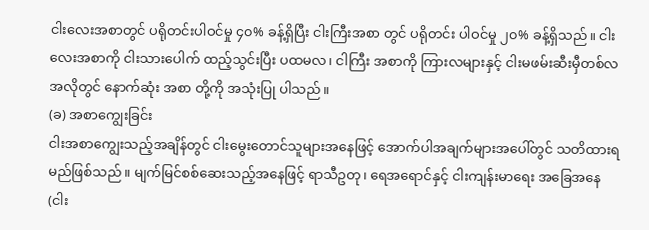ငါးလေးအစာတွင် ပရိုတင်းပါဝင်မှု ၄၀% ခန့်ရှိပြီး ငါးကြီးအစာ တွင် ပရိုတင်း ပါဝင်မှု ၂၀% ခန့်ရှိသည်။ ငါးလေးအစာကို ငါးသားပေါက် ထည့်သွင်းပြီး ပထမလ၊ ငါကြီး အစာကို ကြားလများနှင့် ငါးမဖမ်းဆီးမှီတစ်လအလိုတွင် နောက်ဆုံး အစာ တို့ကို အသုံးပြု ပါသည်။
(ခ) အစာကျွေးခြင်း
ငါးအစာကျွေးသည့်အချိန်တွင် ငါးမွေးတောင်သူများအနေဖြင့် အောက်ပါအချက်များအပေါ်တွင် သတိထားရမည်ဖြစ်သည်။ မျက်မြင်စစ်ဆေးသည့်အနေဖြင့် ရာသီဥတု၊ ရေအရောင်နှင့် ငါးကျန်းမာရေး အခြေအနေ (ငါး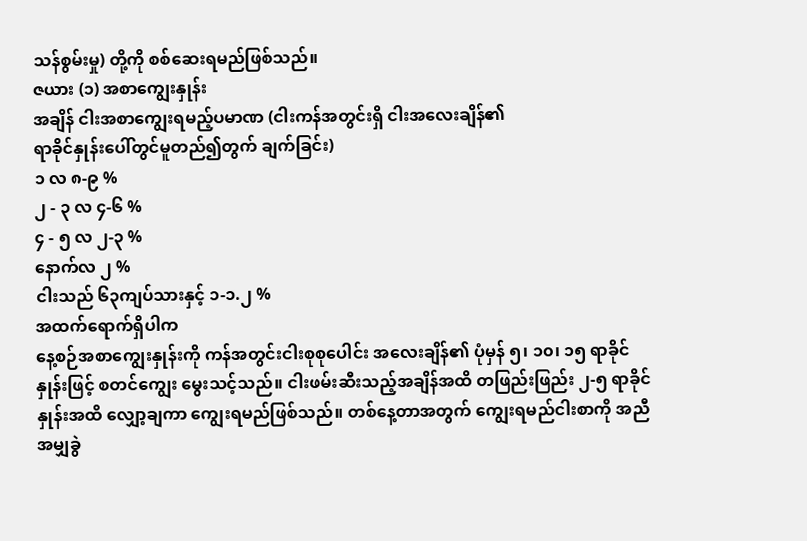သန်စွမ်းမှု) တို့ကို စစ်ဆေးရမည်ဖြစ်သည်။
ဇယား (၁) အစာကျွေးနှုန်း
အချိန် ငါးအစာကျွေးရမည့်ပမာဏ (ငါးကန်အတွင်းရှိ ငါးအလေးချိန်၏
ရာခိုင်နှုန်းပေါ်တွင်မူတည်၍တွက် ချက်ခြင်း)
၁ လ ၈-၉ %
၂ - ၃ လ ၄-၆ %
၄ - ၅ လ ၂-၃ %
နောက်လ ၂ %
ငါးသည် ၆၃ကျပ်သားနှင့် ၁-၁.၂ %
အထက်ရောက်ရှိပါက
နေ့စဉ်အစာကျွေးနှုန်းကို ကန်အတွင်းငါးစုစုပေါင်း အလေးချိန်၏ ပုံမှန် ၅၊ ၁၀၊ ၁၅ ရာခိုင်နှုန်းဖြင့် စတင်ကျွေး မွေးသင့်သည်။ ငါးဖမ်းဆီးသည့်အချိန်အထိ တဖြည်းဖြည်း ၂-၅ ရာခိုင်နှုန်းအထိ လျှော့ချကာ ကျွေးရမည်ဖြစ်သည်။ တစ်နေ့တာအတွက် ကျွေးရမည်ငါးစာကို အညီအမျှခွဲ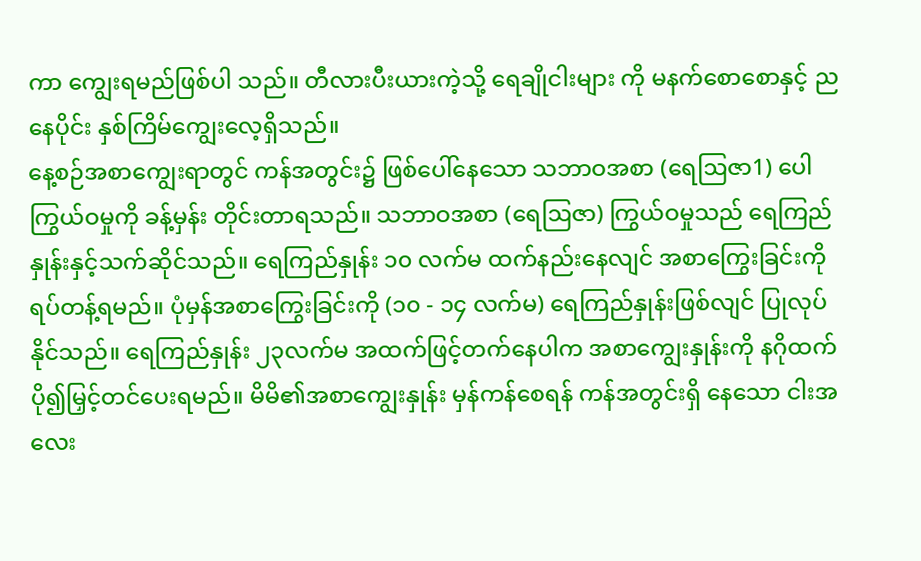ကာ ကျွေးရမည်ဖြစ်ပါ သည်။ တီလားပီးယားကဲ့သို့ ရေချိုငါးများ ကို မနက်စောစောနှင့် ညနေပိုင်း နှစ်ကြိမ်ကျွေးလေ့ရှိသည်။
နေ့စဉ်အစာကျွေးရာတွင် ကန်အတွင်း၌ ဖြစ်ပေါ်နေသော သဘာဝအစာ (ရေဩဇာ1) ပေါကြွယ်ဝမှုကို ခန့်မှန်း တိုင်းတာရသည်။ သဘာဝအစာ (ရေဩဇာ) ကြွယ်ဝမှုသည် ရေကြည်နှုန်းနှင့်သက်ဆိုင်သည်။ ရေကြည်နှုန်း ၁၀ လက်မ ထက်နည်းနေလျင် အစာကြွေးခြင်းကို ရပ်တန့်ရမည်။ ပုံမှန်အစာကြွေးခြင်းကို (၁၀ - ၁၄ လက်မ) ရေကြည်နှုန်းဖြစ်လျင် ပြုလုပ်နိုင်သည်။ ရေကြည်နှုန်း ၂၃လက်မ အထက်ဖြင့်တက်နေပါက အစာကျွေးနှုန်းကို နဂိုထက်ပို၍မြှင့်တင်ပေးရမည်။ မိမိ၏အစာကျွေးနှုန်း မှန်ကန်စေရန် ကန်အတွင်းရှိ နေသော ငါးအလေး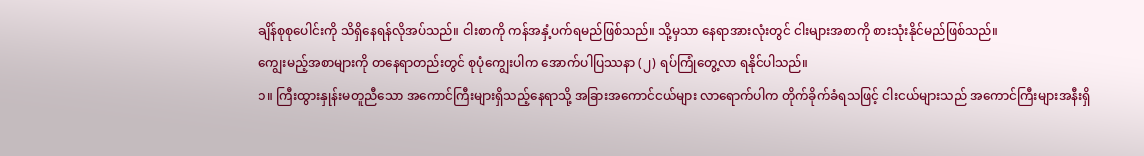ချိန်စုစုပေါင်းကို သိရှိနေရန်လိုအပ်သည်။ ငါးစာကို ကန်အနှံ့ပက်ရမည်ဖြစ်သည်။ သို့မှသာ နေရာအားလုံးတွင် ငါးများအစာကို စားသုံးနိုင်မည်ဖြစ်သည်။
ကျွေးမည့်အစာများကို တနေရာတည်းတွင် စုပုံကျွေးပါက အောက်ပါပြဿနာ (၂) ရပ်ကြုံတွေ့လာ ရနိုင်ပါသည်။
၁။ ကြီးထွားနှုန်းမတူညီသော အကောင်ကြီးများရှိသည့်နေရာသို့ အခြားအကောင်ငယ်များ လာရောက်ပါက တိုက်ခိုက်ခံရသဖြင့် ငါးငယ်များသည် အကောင်ကြီးများအနီးရှိ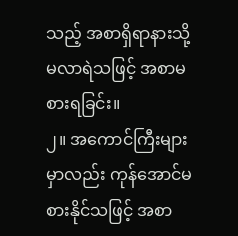သည့် အစာရှိရာနားသို့ မလာရဲသဖြင့် အစာမစားရခြင်း။
၂။ အကောင်ကြီးများမှာလည်း ကုန်အောင်မစားနိုင်သဖြင့် အစာ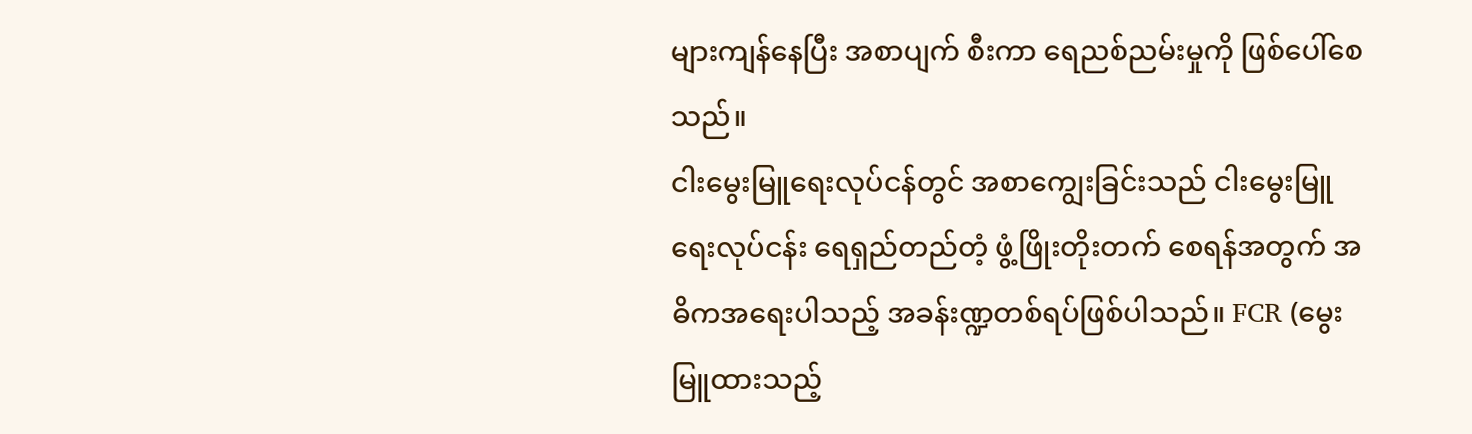များကျန်နေပြီး အစာပျက် စီးကာ ရေညစ်ညမ်းမှုကို ဖြစ်ပေါ်စေသည်။
ငါးမွေးမြူရေးလုပ်ငန်တွင် အစာကျွေးခြင်းသည် ငါးမွေးမြူရေးလုပ်ငန်း ရေရှည်တည်တံ့ ဖွံ့ဖြိုးတိုးတက် စေရန်အတွက် အဓိကအရေးပါသည့် အခန်းဏ္ဍတစ်ရပ်ဖြစ်ပါသည်။ FCR (မွေးမြူထားသည့်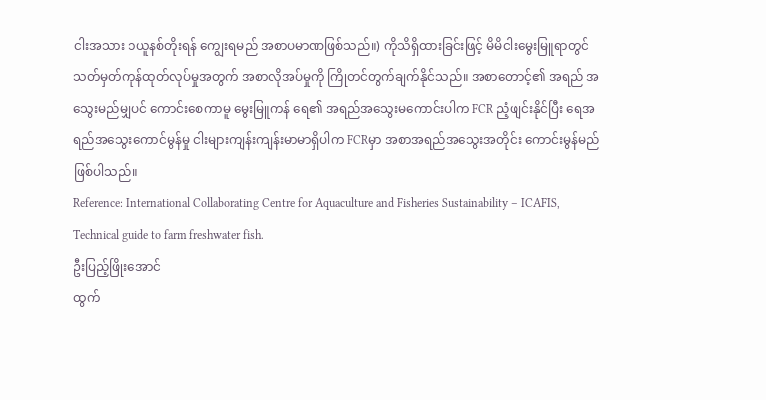ငါးအသား ၁ယူနစ်တိုးရန် ကျွေးရမည် အစာပမာဏဖြစ်သည်။) ကိုသိရှိထားခြင်းဖြင့် မိမိငါးမွေးမြူရာတွင် သတ်မှတ်ကုန်ထုတ်လုပ်မှုအတွက် အစာလိုအပ်မှုကို ကြိုတင်တွက်ချက်နိုင်သည်။ အစာတောင့်၏ အရည် အသွေးမည်မျှပင် ကောင်းစေကာမူ မွေးမြူကန် ရေ၏ အရည်အသွေးမကောင်းပါက FCR ညံ့ဖျင်းနိုင်ပြီး ရေအရည်အသွေးကောင်မွန်မှု ငါးများကျန်းကျန်းမာမာရှိပါက FCRမှာ အစာအရည်အသွေးအတိုင်း ကောင်းမွန်မည်ဖြစ်ပါသည်။
Reference: International Collaborating Centre for Aquaculture and Fisheries Sustainability – ICAFIS, Technical guide to farm freshwater fish.
ဦးပြည့်ဖြိုးအောင်
ထွက်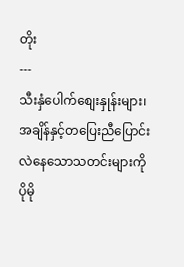တိုး
---
သီးနှံပေါက်စျေးနှုန်းများ၊ အချိန်နှင့်တပြေးညီပြောင်းလဲနေသောသတင်းများကို ပိုမို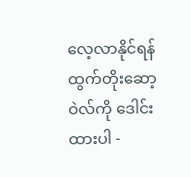လေ့လာနိုင်ရန် ထွက်တိုးဆော့ဝဲလ်ကို ဒေါင်းထားပါ -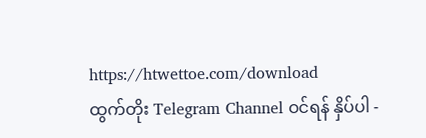https://htwettoe.com/download
ထွက်တိုး Telegram Channel ဝင်ရန် နှိပ်ပါ -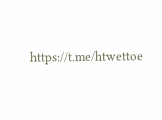https://t.me/htwettoe